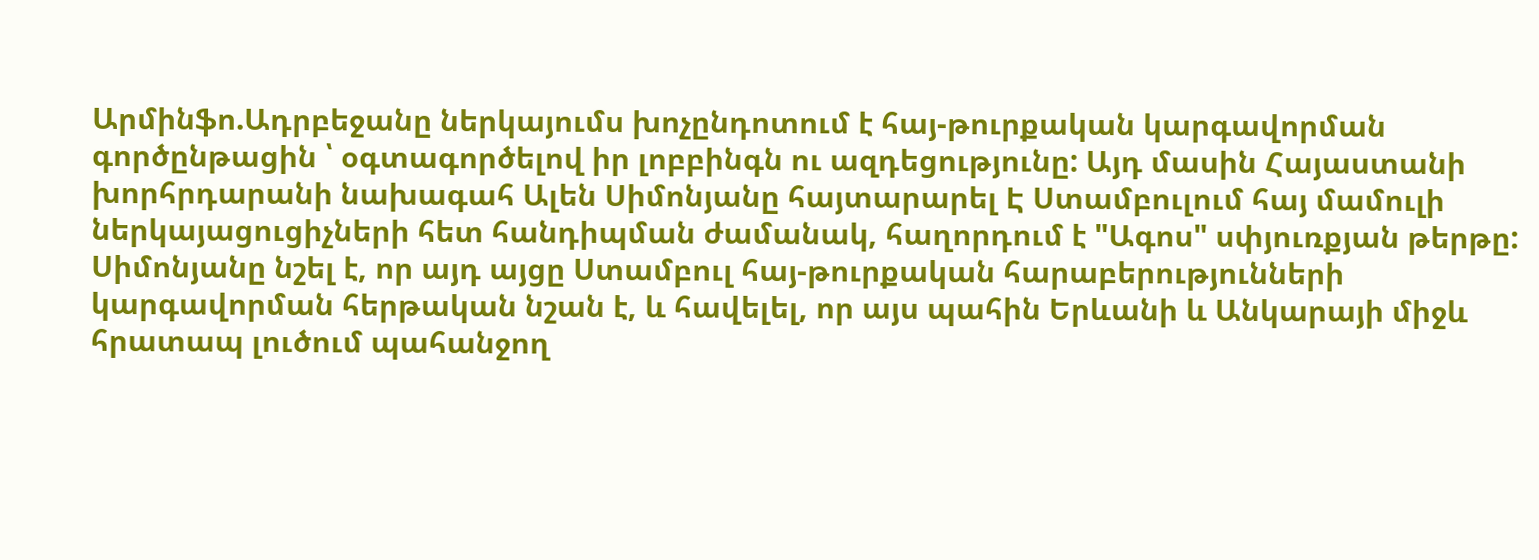Արմինֆո.Ադրբեջանը ներկայումս խոչընդոտում է հայ-թուրքական կարգավորման գործընթացին ՝ օգտագործելով իր լոբբինգն ու ազդեցությունը: Այդ մասին Հայաստանի խորհրդարանի նախագահ Ալեն Սիմոնյանը հայտարարել Է Ստամբուլում հայ մամուլի ներկայացուցիչների հետ հանդիպման ժամանակ, հաղորդում է "Ագոս" սփյուռքյան թերթը:
Սիմոնյանը նշել է, որ այդ այցը Ստամբուլ հայ-թուրքական հարաբերությունների կարգավորման հերթական նշան է, և հավելել, որ այս պահին Երևանի և Անկարայի միջև հրատապ լուծում պահանջող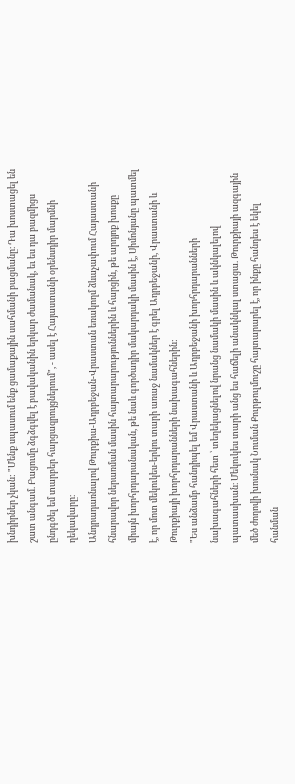խնդիրներ չկան: "Մենք սպասում ենք ցամաքային սահմանի բացմանը։ Դա խոստացել են շատ անգամ. Բացումը ձգձգվել է բավականին երկար ժամանակ, եւ ես դա բազմիցս ընդգծել եմ տարբեր հարցազրույցներում", - ասել է Հայաստանի օրենսդիր մարմնի ղեկավարը։
Անդրադառնալով Թուրքիա-Ադրբեջան-Վրաստան եռակողմ ձևաչափում Հայաստանի հնարավոր ներառման մասին հայտարարություններին և հարցին, թե արդյոք խոսքը միայն խորհրդարանական, թե նաև գործադիր մակարդակի մասին է, Սիմոնյանը պատմել է, որ մոտ մեկուկես-երկու տարի առաջ նամակներ է գրել Ադրբեջանի, Վրաստանի և Թուրքիայի խորհրդարանների նախագահներին:
"Ես անձամբ հանդիպել եմ Վրաստանի և Ադրբեջանի խորհրդարանների նախագահների հետ ՝ տեղեկացնելով նրանց նամակի մասին և ակնկալելով պատասխան։ Մեկուկես տարի անց ես հաճելի անակնկալ ստացա. Թուրքիայի ազգային մեծ ժողովի խոսնակ Նուման Քուրթուլմուշը հայտարարել է, որ ինքը հանդես է եկել հանման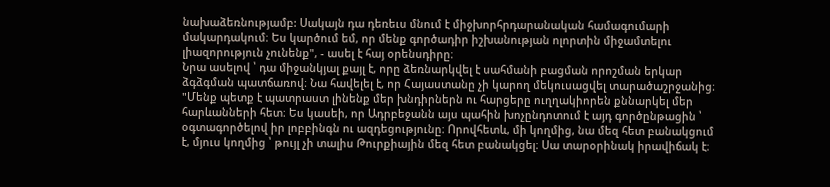նախաձեռնությամբ: Սակայն դա դեռեւս մնում է միջխորհրդարանական համագումարի մակարդակում։ Ես կարծում եմ, որ մենք գործադիր իշխանության ոլորտին միջամտելու լիազորություն չունենք", - ասել է հայ օրենսդիրը։
Նրա ասելով ՝ դա միջանկյալ քայլ է, որը ձեռնարկվել է սահմանի բացման որոշման երկար ձգձգման պատճառով։ Նա հավելել է, որ Հայաստանը չի կարող մեկուսացվել տարածաշրջանից։
"Մենք պետք է պատրաստ լինենք մեր խնդիրներն ու հարցերը ուղղակիորեն քննարկել մեր հարևանների հետ։ Ես կասեի, որ Ադրբեջանն այս պահին խոչընդոտում է այդ գործընթացին ՝ օգտագործելով իր լոբբինգն ու ազդեցությունը։ Որովհետև, մի կողմից, նա մեզ հետ բանակցում է, մյուս կողմից ՝ թույլ չի տալիս Թուրքիային մեզ հետ բանակցել։ Սա տարօրինակ իրավիճակ է։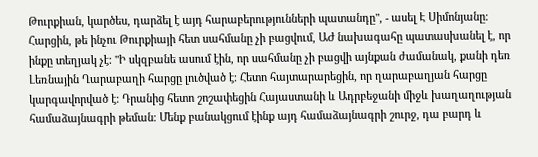Թուրքիան, կարծես, դարձել է այդ հարաբերությունների պատանդը", - ասել Է Սիմոնյանը։
Հարցին, թե ինչու Թուրքիայի հետ սահմանը չի բացվում, ԱԺ նախագահը պատասխանել է, որ ինքը տեղյակ չէ: "Ի սկզբանե ասում էին, որ սահմանը չի բացվի այնքան ժամանակ, քանի դեռ Լեռնային Ղարաբաղի հարցը լուծված է։ Հետո հայտարարեցին, որ ղարաբաղյան հարցը կարգավորված է։ Դրանից հետո շոշափեցին Հայաստանի և Ադրբեջանի միջև խաղաղության համաձայնագրի թեման։ Մենք բանակցում էինք այդ համաձայնագրի շուրջ, դա բարդ և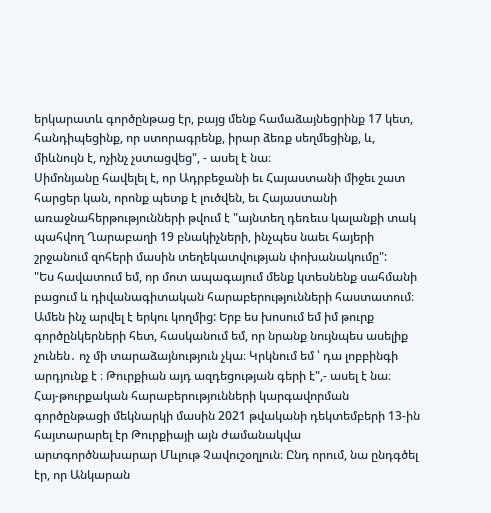երկարատև գործընթաց էր, բայց մենք համաձայնեցրինք 17 կետ, հանդիպեցինք, որ ստորագրենք, իրար ձեռք սեղմեցինք, և, միևնույն է, ոչինչ չստացվեց", - ասել է նա։
Սիմոնյանը հավելել է, որ Ադրբեջանի եւ Հայաստանի միջեւ շատ հարցեր կան, որոնք պետք է լուծվեն, եւ Հայաստանի առաջնահերթությունների թվում է "այնտեղ դեռեւս կալանքի տակ պահվող Ղարաբաղի 19 բնակիչների, ինչպես նաեւ հայերի շրջանում զոհերի մասին տեղեկատվության փոխանակումը":
"Ես հավատում եմ, որ մոտ ապագայում մենք կտեսնենք սահմանի բացում և դիվանագիտական հարաբերությունների հաստատում։ Ամեն ինչ արվել է երկու կողմից: Երբ ես խոսում եմ իմ թուրք գործընկերների հետ, հասկանում եմ, որ նրանք նույնպես ասելիք չունեն․ ոչ մի տարաձայնություն չկա։ Կրկնում եմ ՝ դա լոբբինգի արդյունք է ։ Թուրքիան այդ ազդեցության գերի է",- ասել է նա։
Հայ-թուրքական հարաբերությունների կարգավորման գործընթացի մեկնարկի մասին 2021 թվականի դեկտեմբերի 13-ին հայտարարել էր Թուրքիայի այն ժամանակվա արտգործնախարար Մևլութ Չավուշօղլուն։ Ընդ որում, նա ընդգծել էր, որ Անկարան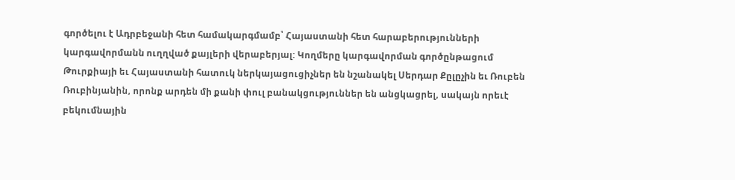գործելու է Ադրբեջանի հետ համակարգմամբ՝ Հայաստանի հետ հարաբերությունների կարգավորմանն ուղղված քայլերի վերաբերյալ: Կողմերը կարգավորման գործընթացում Թուրքիայի եւ Հայաստանի հատուկ ներկայացուցիչներ են նշանակել Սերդար Քըլըչին եւ Ռուբեն Ռուբինյանին, որոնք արդեն մի քանի փուլ բանակցություններ են անցկացրել, սակայն որեւէ բեկումնային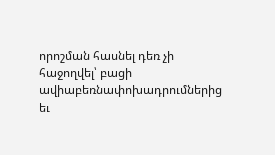որոշման հասնել դեռ չի հաջողվել՝ բացի ավիաբեռնափոխադրումներից եւ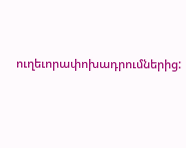ուղեւորափոխադրումներից: